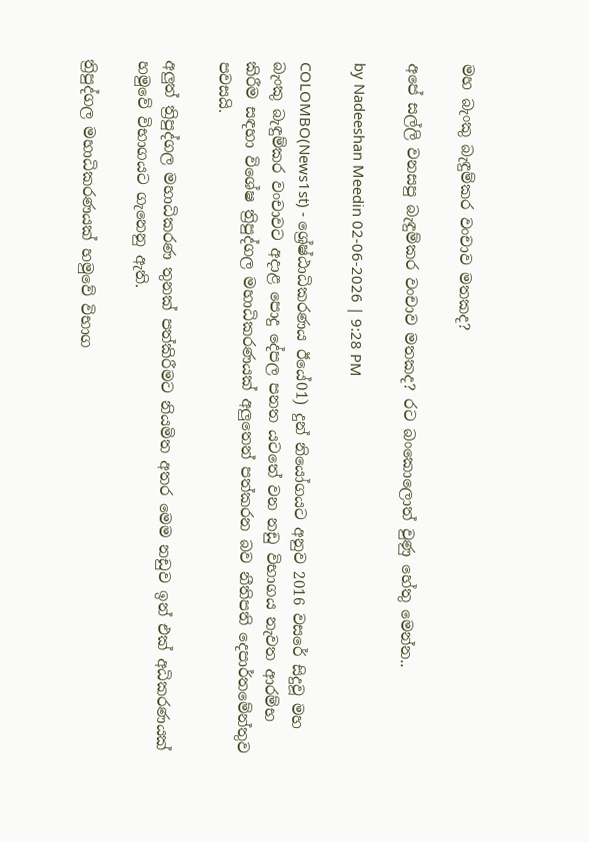මහ බැංකු බැඳුම්කර වංචාව මතකද?

අපේ සල්ලි වනසපු බැඳුම්කර වංචාව මතකද? රට බංකොලොත් වුණු හේතු මෙන්න..

by Nadeeshan Meedin 02-06-2026 | 9:28 PM

COLOMBO(News1st) - ශ්‍රේෂ්ඨාධිකරණය ඊයේ01) දුන් නියෝගයට අනුව 2016 වසරේ සිදුවූ මහ බැංකු බැඳුම්කර වංචාවට අදාළ පොදු දේපල පනත යටතේ වන නඩු විභාගය නැවත ආරම්භ කිරීම සඳහා විශේෂ ත්‍රිපුද්ගල මහාධිකරණයක් අලුතෙන් පත්කරන බව නීතිපති දෙපාර්තමේන්තුව පවසයි.

අලුත් ත්‍රිපුද්ගල මහාධිකරණ තුනක් පත්කිරීමට නියමිත අතර මෙම නඩුව ඉන් එක් අධිකරණයක් හමුවේ විභාගයට ගැනෙනු ඇති.

ත්‍රිපුද්ගල මහාධිකරණයක් හමුවේ විභාග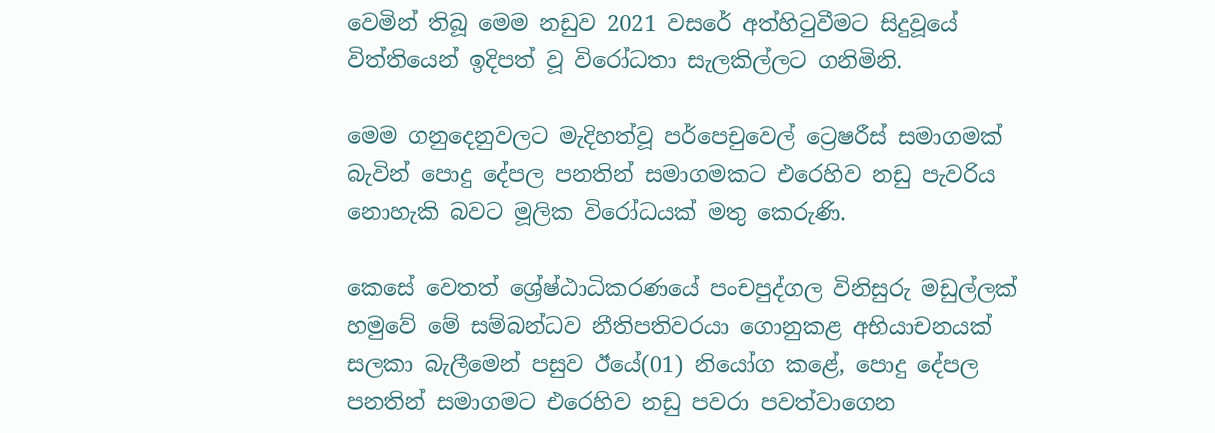වෙමින් තිබූ මෙම නඩුව 2021 වසරේ අත්හිටුවීමට සිදුවූයේ විත්තියෙන් ඉදිපත් වූ විරෝධතා සැලකිල්ලට ගනිමිනි.

මෙම ගනුදෙනුවලට මැදිහත්වූ පර්පෙචුවෙල් ට්‍රෙෂරීස් සමාගමක් බැවින් පොදු දේපල පනතින් සමාගමකට එරෙහිව නඩු පැවරිය නොහැකි බවට මූලික විරෝධයක් මතු කෙරුණි.

කෙසේ වෙතත් ශ්‍රේෂ්ඨාධිකරණයේ පංචපුද්ගල විනිසුරු මඩුල්ලක් හමුවේ මේ සම්බන්ධව නීතිපතිවරයා ගොනුකළ අභියාචනයක් සලකා බැලීමෙන් පසුව ඊයේ(01) නියෝග කළේ, පොදු දේපල පනතින් සමාගමට එරෙහිව නඩු පවරා පවත්වාගෙන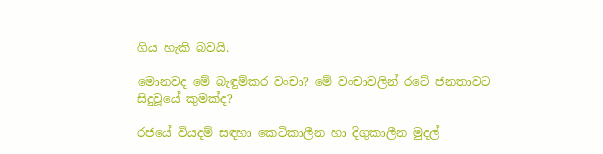ගිය හැකි බවයි.

මොනවද මේ බැඳුම්කර වංචා? මේ වංචාවලින් රටේ ජනතාවට සිදුවූයේ කුමක්ද?

රජයේ වියදම් සඳහා කෙටිකාලීන හා දිගුකාලීන මුදල්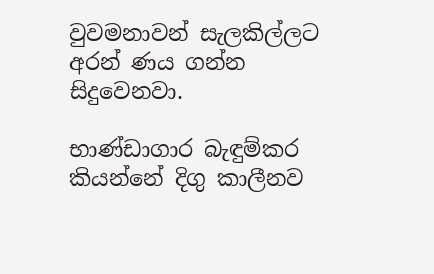වුවමනාවන් සැලකිල්ලට අරන් ණය ගන්න සිදුවෙනවා.

භාණ්ඩාගාර බැඳුම්කර කියන්නේ දිගු කාලීනව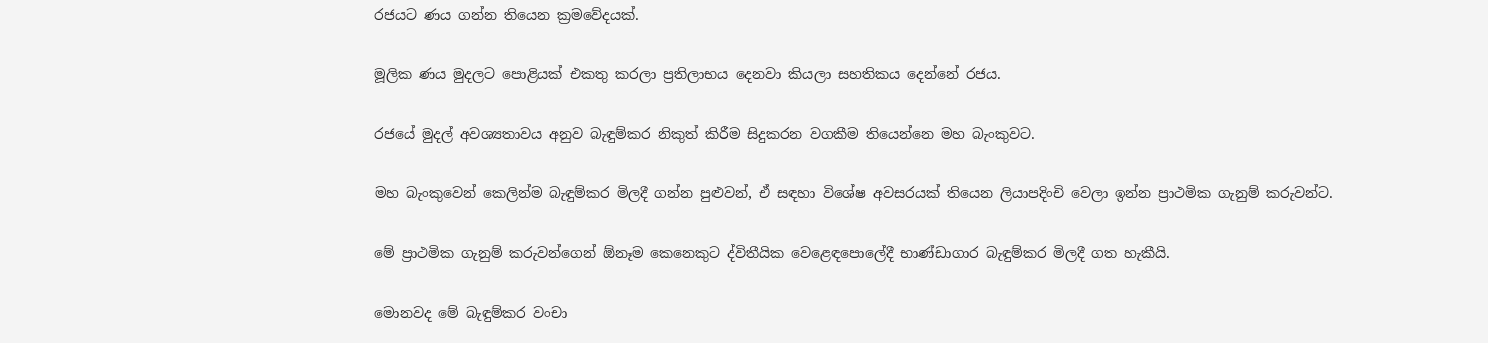රජයට ණය ගන්න තියෙන ක්‍රමවේදයක්.

මූලික ණය මුදලට පොළියක් එකතු කරලා ප්‍රතිලාභය දෙනවා කියලා සහතිකය දෙන්නේ රජය.

රජයේ මුදල් අවශ්‍යතාවය අනුව බැඳුම්කර නිකුත් කිරීම සිදුකරන වගකීම තියෙන්නෙ මහ බැංකුවට.

මහ බැංකුවෙන් කෙලින්ම බැඳුම්කර මිලදී ගන්න පුළුවන්, ඒ සඳහා විශේෂ අවසරයක් තියෙන ලියාපදිංචි වෙලා ඉන්න ප්‍රාථමික ගැනුම් කරුවන්ට.

මේ ප්‍රාථමික ගැනුම් කරුවන්ගෙන් ඕනෑම කෙනෙකුට ද්විතීයික වෙළෙඳපොලේදී භාණ්ඩාගාර බැඳුම්කර මිලදී ගත හැකීයි.

මොනවද මේ බැඳුම්කර වංචා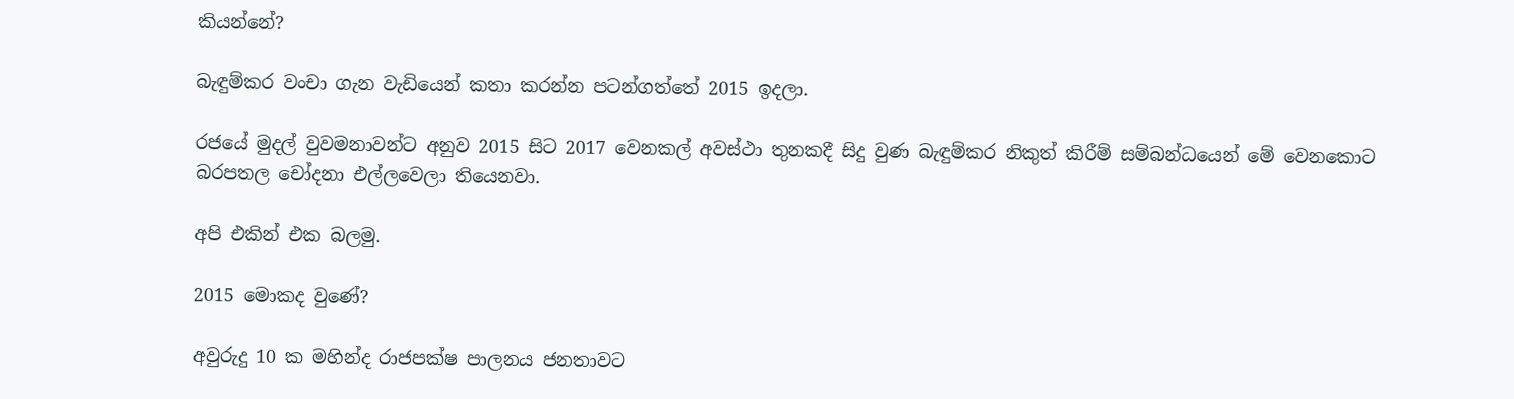කියන්නේ?

බැඳුම්කර වංචා ගැන වැඩියෙන් කතා කරන්න පටන්ගත්තේ 2015 ඉදලා.

රජයේ මුදල් වුවමනාවන්ට අනුව 2015 සිට 2017 වෙනකල් අවස්ථා තුනකදී සිදු වුණ බැඳුම්කර නිකුත් කිරීම් සම්බන්ධයෙන් මේ වෙනකොට බරපතල චෝදනා එල්ලවෙලා තියෙනවා.

අපි එකින් එක බලමු.

2015 මොකද වුණේ?

අවුරුදු 10 ක මහින්ද රාජපක්ෂ පාලනය ජනතාවට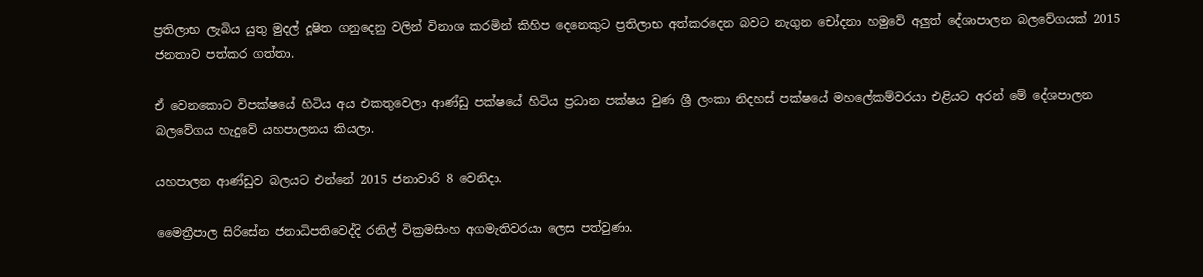ප්‍රතිලාභ ලැබිය යුතු මුදල් දූෂිත ගනුදෙනු වලින් විනාශ කරමින් කිහිප දෙනෙකුට ප්‍රතිලාභ අත්කරදෙන බවට නැගුන චෝදනා හමුවේ අලුත් දේශාපාලන බලවේගයක් 2015 ජනතාව පත්කර ගත්තා.

ඒ වෙනකොට විපක්ෂයේ හිටිය අය එකතුවෙලා ආණ්ඩු පක්ෂයේ හිටිය ප්‍රධාන පක්ෂය වුණ ශ්‍රී ලංකා නිදහස් පක්ෂයේ මහලේකම්වරයා එළියට අරන් මේ දේශපාලන බලවේගය හැදුවේ යහපාලනය කියලා.

යහපාලන ආණ්ඩුව බලයට එන්නේ 2015 ජනාවාරි 8 වෙනිදා.

මෛත්‍රීපාල සිරිසේන ජනාධිපතිවෙද්දි රනිල් වික්‍රමසිංහ අගමැතිවරයා ලෙස පත්වුණා.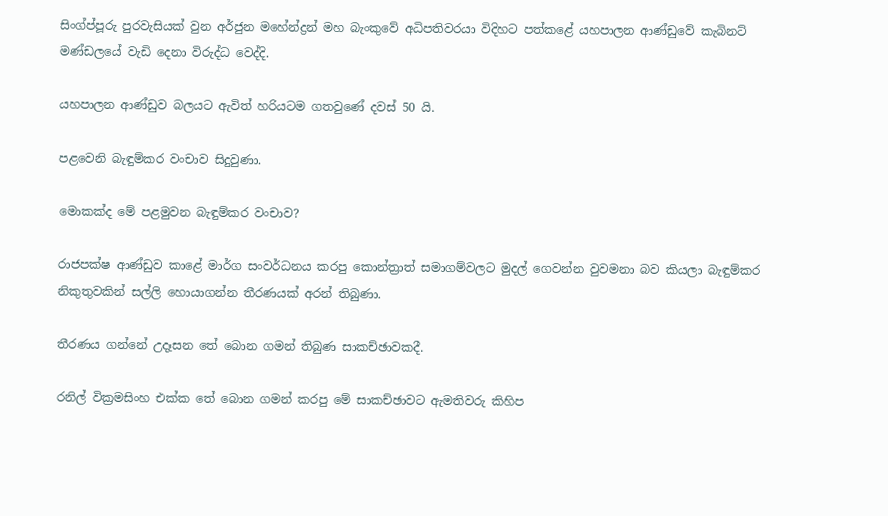සිංග්ප්පූරු පුරවැසියක් වුන අර්ජුන මහේන්ද්‍රන් මහ බැංකුවේ අධිපතිවරයා විදිහට පත්කළේ යහපාලන ආණ්ඩුවේ කැබිනට් මණ්ඩලයේ වැඩි දෙනා විරුද්ධ වෙද්දි.

යහපාලන ආණ්ඩුව බලයට ඇවිත් හරියටම ගතවුණේ දවස් 50 යි.

පළවෙනි බැඳුම්කර වංචාව සිදුවුණා.

මොකක්ද මේ පළමුවන බැඳුම්කර වංචාව?

රාජපක්ෂ ආණ්ඩුව කාළේ මාර්ග සංවර්ධනය කරපු කොන්ත්‍රාත් සමාගම්වලට මුදල් ගෙවන්න වුවමනා බව කියලා බැඳුම්කර නිකුතුවකින් සල්ලි හොයාගන්න තීරණයක් අරන් තිබුණා.

තීරණය ගන්නේ උදෑසන තේ බොන ගමන් තිබුණ සාකච්ඡාවකදී.

රනිල් වික්‍රමසිංහ එක්ක තේ බොන ගමන් කරපු මේ සාකච්ඡාවට ඇමතිවරු කිහිප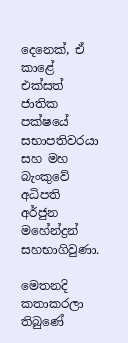දෙනෙක්, ඒ කාළේ එක්සත් ජාතික පක්ෂයේ සභාපතිවරයා සහ මහ බැංකුවේ අධිපති අර්ජුන මහේන්ද්‍රන් සහභාගිවුණා.

මෙතනදි කතාකරලා තිබුණේ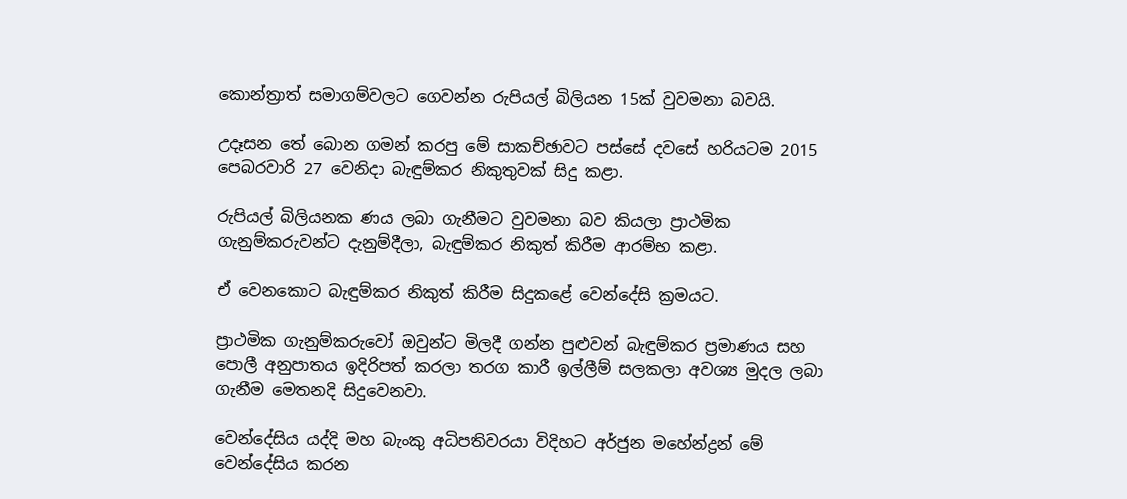කොන්ත්‍රාත් සමාගම්වලට ගෙවන්න රුපියල් බිලියන 15ක් වුවමනා බවයි.

උදෑසන තේ බොන ගමන් කරපු මේ සාකච්ඡාවට පස්සේ දවසේ හරියටම 2015 පෙබරවාරි 27 වෙනිදා බැඳුම්කර නිකුතුවක් සිදු කළා.

රුපියල් බිලියනක ණය ලබා ගැනීමට වුවමනා බව කියලා ප්‍රාථමික ගැනුම්කරුවන්ට දැනුම්දීලා, බැඳුම්කර නිකුත් කිරීම ආරම්භ කළා.

ඒ වෙනකොට බැඳුම්කර නිකුත් කිරීම සිදුකළේ වෙන්දේසි ක්‍රමයට.

ප්‍රාථමික ගැනුම්කරුවෝ ඔවුන්ට මිලදී ගන්න පුළුවන් බැඳුම්කර ප්‍රමාණය සහ පොලී අනුපාතය ඉදිරිපත් කරලා තරග කාරී ඉල්ලීම් සලකලා අවශ්‍ය මුදල ලබා ගැනීම මෙතනදි සිදුවෙනවා.

වෙන්දේසිය යද්දි මහ බැංකු අධිපතිවරයා විදිහට අර්ජුන මහේන්ද්‍රන් මේ වෙන්දේසිය කරන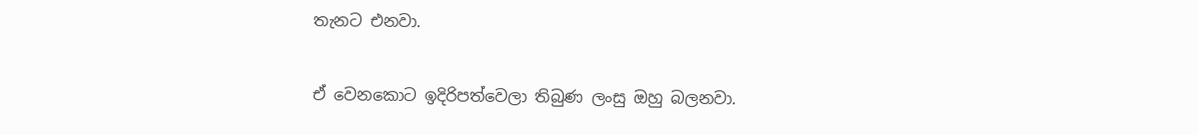තැනට එනවා.

ඒ වෙනකොට ඉදිරිපත්වෙලා තිබුණ ලංසු ඔහු බලනවා.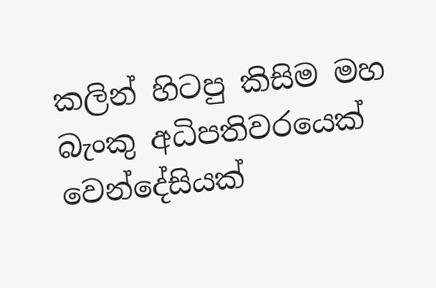කලින් හිටපු කිසිම මහ බැංකු අධිපතිවරයෙක් වෙන්දේසියක්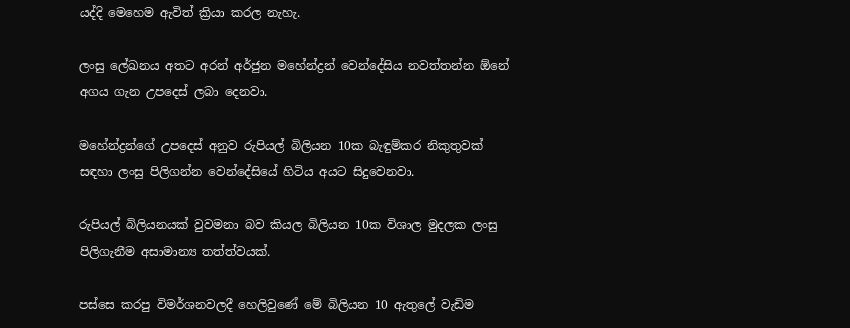යද්දි මෙහෙම ඇවිත් ක්‍රියා කරල නැහැ.

ලංසු ලේඛනය අතට අරන් අර්ජුන මහේන්ද්‍රන් වෙන්දේසිය නවත්තන්න ඕනේ අගය ගැන උපදෙස් ලබා දෙනවා.

මහේන්ද්‍රන්ගේ උපදෙස් අනුව රුපියල් බිලියන 10ක බැඳුම්කර නිකුතුවක් සඳහා ලංසු පිලිගන්න වෙන්දේසියේ හිටිය අයට සිදුවෙනවා.

රුපියල් බිලියනයක් වුවමනා බව කියල බිලියන 10ක විශාල මුදලක ලංසු පිලිගැනීම අසාමාන්‍ය තත්ත්වයක්.

පස්සෙ කරපු විමර්ශනවලදී හෙලිවුණේ මේ බිලියන 10 ඇතුලේ වැඩිම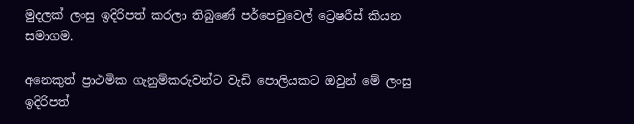මුදලක් ලංසු ඉදිරිපත් කරලා තිබුණේ පර්පෙචුවෙල් ට්‍රෙෂරීස් කියන සමාගම.

අනෙකුත් ප්‍රාථමික ගැනුම්කරුවන්ට වැඩි පොලියකට ඔවුන් මේ ලංසු ඉදිරිපත්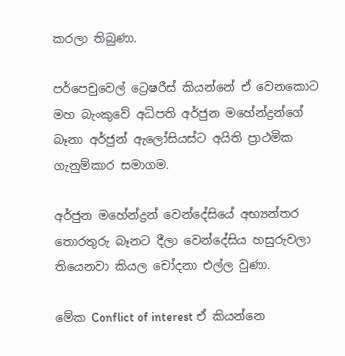කරලා තිබුණා.

පර්පෙචුවෙල් ට්‍රෙෂරීස් කියන්නේ ඒ වෙනකොට මහ බැංකුවේ අධිපති අර්ජුන මහේන්ද්‍රන්ගේ බෑනා අර්ජුන් ඇලෝසියස්ට අයිති ප්‍රාථමික ගැනුම්කාර සමාගම.

අර්ජුන මහේන්ද්‍රන් වෙන්දේසියේ අභ්‍යන්තර තොරතුරු බෑනට දීලා වෙන්දේසිය හසුරුවලා තියෙනවා කියල චෝදනා එල්ල වුණා.

මේක Conflict of interest ඒ කියන්නෙ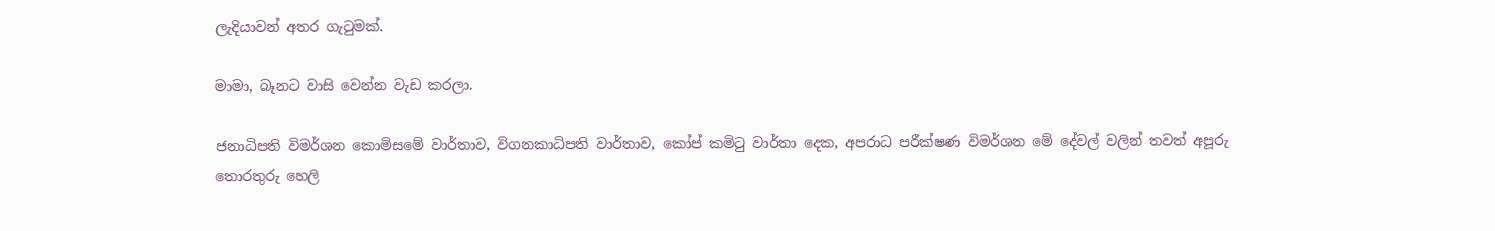ලැදියාවන් අතර ගැටුමක්.

මාමා, බෑනට වාසි වෙන්න වැඩ කරලා.

ජනාධිපති විමර්ශන කොමිසමේ වාර්තාව, විගනකාධිපති වාර්තාව, කෝප් කමිටු වාර්තා දෙක, අපරාධ පරීක්ෂණ විමර්ශන මේ දේවල් වලින් තවත් අපූරු තොරතුරු හෙලි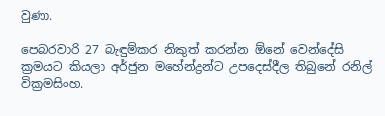වුණා.

පෙබරවාරි 27 බැඳුම්කර නිකුත් කරන්න ඕනේ වෙන්දේසි ක්‍රමයට කියලා අර්ජුන මහේන්ද්‍රන්ට උපදෙස්දීල තිබුනේ රනිල් වික්‍රමසිංහ.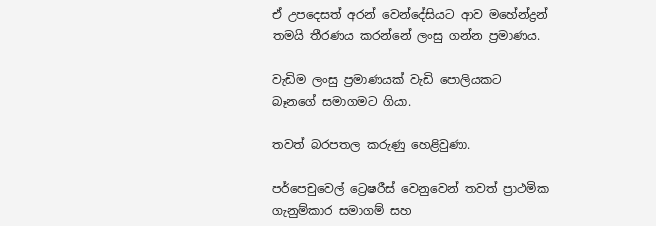ඒ උපදෙසත් අරන් වෙන්දේසියට ආව මහේන්ද්‍රන් තමයි තීරණය කරන්නේ ලංසු ගන්න ප්‍රමාණය.

වැඩිම ලංසු ප්‍රමාණයක් වැඩි පොලියකට බෑනගේ සමාගමට ගියා.

තවත් බරපතල කරුණු හෙළිවුණා.

පර්පෙචුවෙල් ට්‍රෙෂරීස් වෙනුවෙන් තවත් ප්‍රාථමික ගැනුම්කාර සමාගම් සහ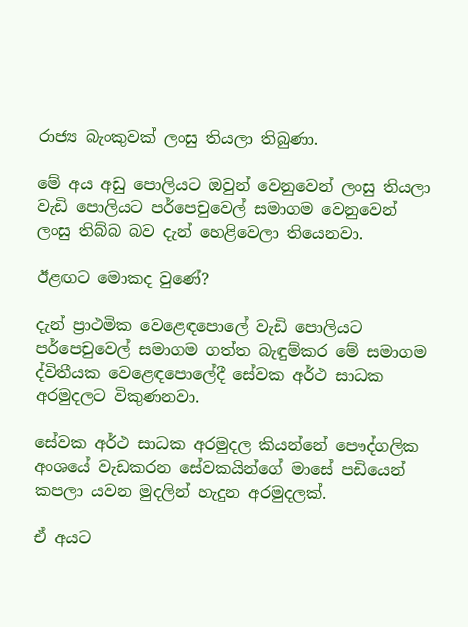රාජ්‍ය බැංකුවක් ලංසු තියලා තිබුණා.

මේ අය අඩු පොලියට ඔවුන් වෙනුවෙන් ලංසු තියලා වැඩි පොලියට පර්පෙචුවෙල් සමාගම වෙනුවෙන් ලංසු තිබ්බ බව දැන් හෙළිවෙලා තියෙනවා.

ඊළඟට මොකද වුණේ?

දැන් ප්‍රාථමික වෙළෙඳපොලේ වැඩි පොලියට පර්පෙචුවෙල් සමාගම ගත්ත බැඳුම්කර මේ සමාගම ද්විතීයක වෙළෙඳපොලේදී සේවක අර්ථ සාධක අරමුදලට විකුණනවා.

සේවක අර්ථ සාධක අරමුදල කියන්නේ පෞද්ගලික අංශයේ වැඩකරන සේවකයින්ගේ මාසේ පඩියෙන් කපලා යවන මුදලින් හැදුන අරමුදලක්.

ඒ අයට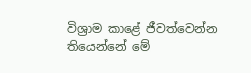විශ්‍රාම කාළේ ජීවත්වෙන්න තියෙන්නේ මේ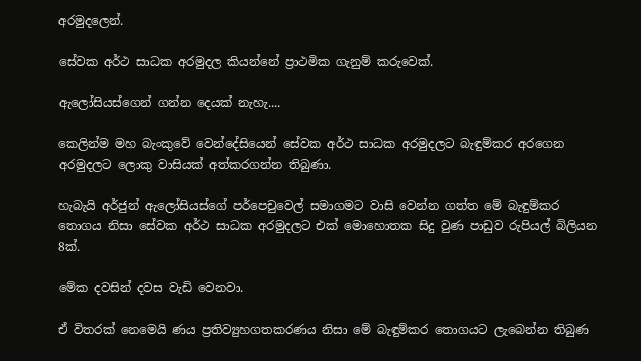අරමුදලෙන්.

සේවක අර්ථ සාධක අරමුදල කියන්නේ ප්‍රාථමික ගැනුම් කරුවෙක්.

ඇලෝසියස්ගෙන් ගන්න දෙයක් නැහැ....

කෙලින්ම මහ බැංකුවේ වෙන්දේසියෙන් සේවක අර්ථ සාධක අරමුදලට බැඳුම්කර අරගෙන අරමුදලට ලොකු වාසියක් අත්කරගන්න තිබුණා.

හැබැයි අර්ජුන් ඇලෝසියස්ගේ පර්පෙචුවෙල් සමාගමට වාසි වෙන්න ගත්ත මේ බැඳුම්කර තොගය නිසා සේවක අර්ථ සාධක අරමුදලට එක් මොහොතක සිදු වුණ පාඩුව රුපියල් බිලියන 8ක්.

මේක දවසින් දවස වැඩි වෙනවා.

ඒ විතරක් නෙමෙයි ණය ප්‍රතිව්‍යුහගතකරණය නිසා මේ බැඳුම්කර තොගයට ලැබෙන්න තිබුණ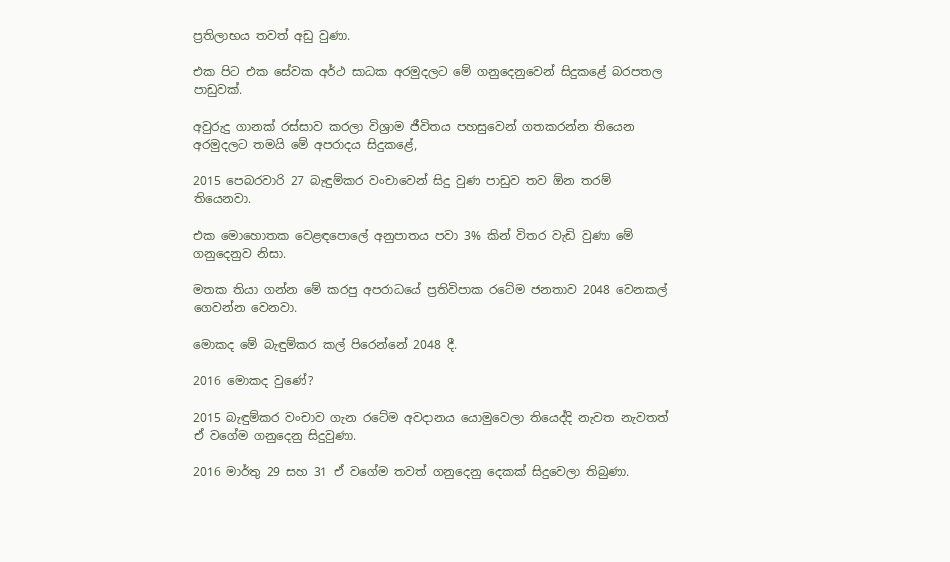ප්‍රතිලාභය තවත් අඩු වුණා.

එක පිට එක සේවක අර්ථ සාධක අරමුදලට මේ ගනුදෙනුවෙන් සිදුකළේ බරපතල පාඩුවක්.

අවුරුදු ගානක් රස්සාව කරලා විශ්‍රාම ජීවිතය පහසුවෙන් ගතකරන්න තියෙන අරමුදලට තමයි මේ අපරාදය සිදුකළේ,

2015 පෙබරවාරි 27 බැඳුම්කර වංචාවෙන් සිදු වුණ පාඩුව තව ඕන තරම් තියෙනවා.

එක මොහොතක වෙළඳපොලේ අනුපාතය පවා 3% කින් විතර වැඩි වුණා මේ ගනුදෙනුව නිසා.

මතක තියා ගන්න මේ කරපු අපරාධයේ ප්‍රතිවිපාක රටේම ජනතාව 2048 වෙනකල් ගෙවන්න වෙනවා.

මොකද මේ බැඳුම්කර කල් පිරෙන්නේ 2048 දී.

2016 මොකද වුණේ?

2015 බැඳුම්කර වංචාව ගැන රටේම අවදානය යොමුවෙලා තියෙද්දි නැවත නැවතත් ඒ වගේම ගනුදෙනු සිදුවුණා.

2016 මාර්තු 29 සහ 31 ඒ වගේම තවත් ගනුදෙනු දෙකක් සිදුවෙලා තිබුණා.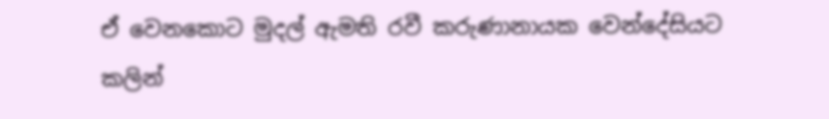ඒ වෙනකොට මුදල් ඇමති රවී කරුණානායක වෙන්දේසියට කලින්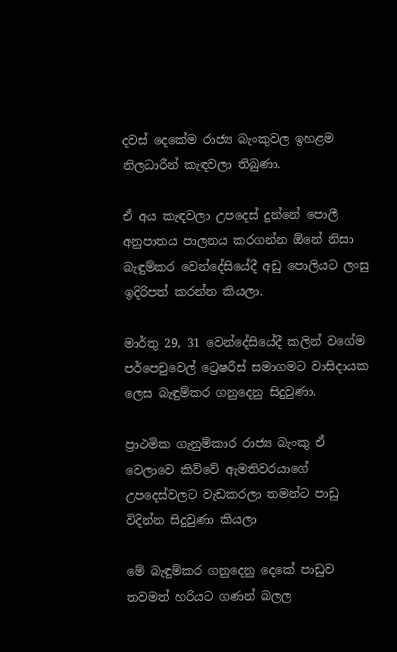දවස් දෙකේම රාජ්‍ය බැංකුවල ඉහළම නිලධාරීන් කැඳවලා තිබුණා.

ඒ අය කැඳවලා උපදෙස් දුන්නේ පොලී අනුපාතය පාලනය කරගන්න ඕනේ නිසා බැඳුම්කර වෙන්දේසියේදී අඩු පොලියට ලංසු ඉදිරිපත් කරන්න කියලා.

මාර්තු 29, 31 වෙන්දේසියේදී කලින් වගේම පර්පෙචුවෙල් ට්‍රෙෂරීස් සමාගමට වාසිදායක ලෙස බැඳුම්කර ගනුදෙනු සිදුවුණා.

ප්‍රාථමික ගැනුම්කාර රාජ්‍ය බැංකු ඒ වෙලාවෙ කිව්වේ ඇමතිවරයාගේ උපදෙස්වලට වැඩකරලා තමන්ට පාඩු විදින්න සිදුවුණා කියලා

මේ බැඳුම්කර ගනුදෙනු දෙකේ පාඩුව තවමත් හරියට ගණන් බලල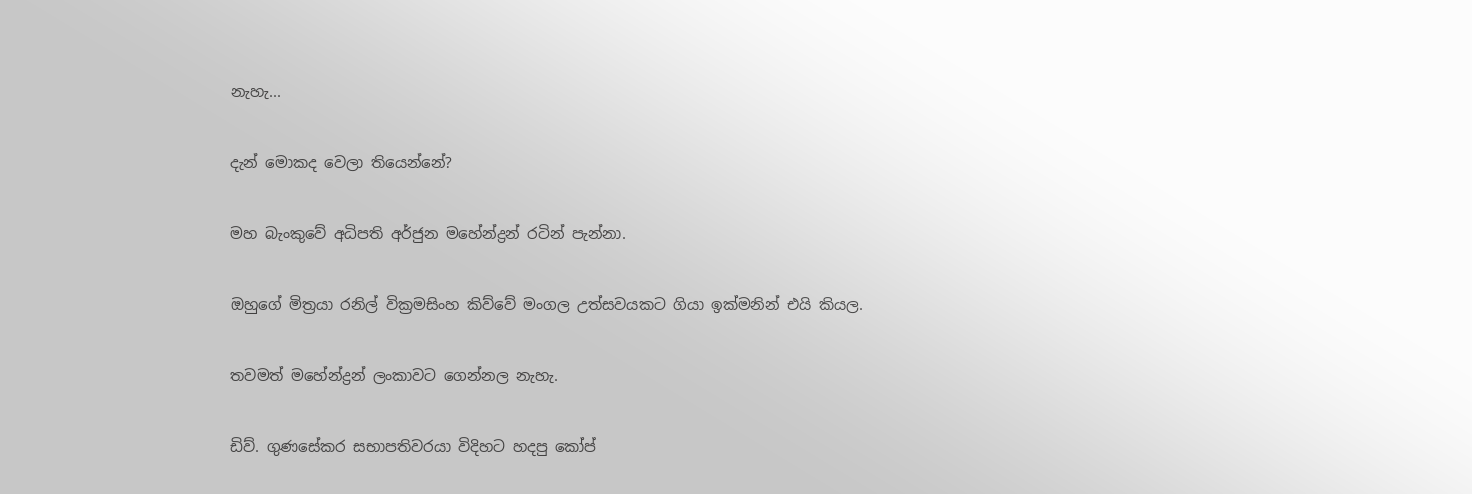නැහැ...

දැන් මොකද වෙලා තියෙන්නේ?

මහ බැංකුවේ අධිපති අර්ජුන මහේන්ද්‍රන් රටින් පැන්නා.

ඔහුගේ මිත්‍රයා රනිල් වික්‍රමසිංහ කිව්වේ මංගල උත්සවයකට ගියා ඉක්මනින් එයි කියල.

තවමත් මහේන්ද්‍රන් ලංකාවට ගෙන්නල නැහැ.

ඩිව්. ගුණසේකර සභාපතිවරයා විදිහට හදපු කෝප්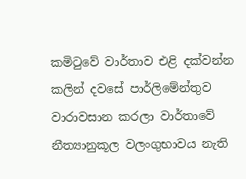කමිටුවේ වාර්තාව එළි දක්වන්න කලින් දවසේ පාර්ලිමේන්තුව වාරාවසාන කරලා වාර්තාවේ නීත්‍යානුකූල වලංගුභාවය නැති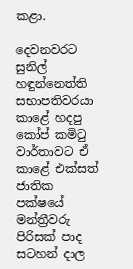කළා.

දෙවනවරට සුනිල් හඳුන්නෙත්ති සභාපතිවරයා කාළේ හදපු කෝප් කමිටු වාර්තාවට ඒ කාළේ එක්සත් ජාතික පක්ෂයේ මන්ත්‍රීවරු පිරිසක් පාද සටහන් දාල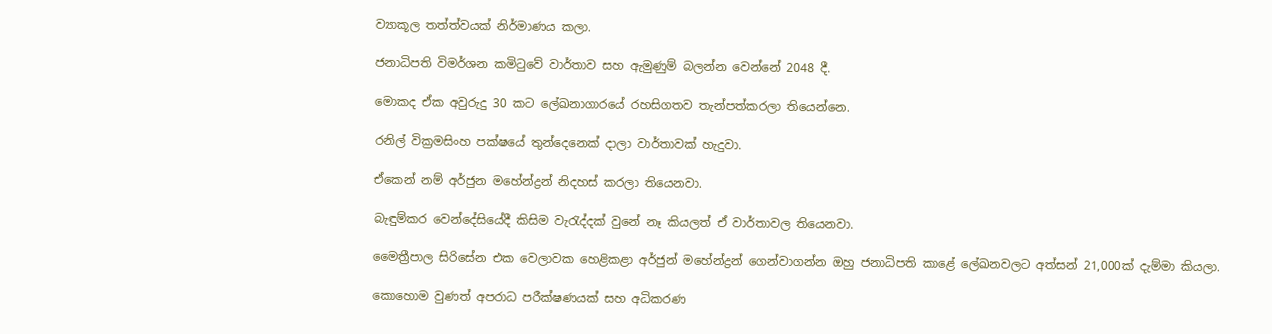ව්‍යාකූල තත්ත්වයක් නිර්මාණය කලා.

ජනාධිපති විමර්ශන කමිටුවේ වාර්තාව සහ ඇමුණුම් බලන්න වෙන්නේ 2048 දී.

මොකද ඒක අවුරුදු 30 කට ලේඛනාගාරයේ රහසිගතව තැන්පත්කරලා තියෙන්නෙ.

රනිල් වික්‍රමසිංහ පක්ෂයේ තුන්දෙනෙක් දාලා වාර්තාවක් හැදුවා.

ඒකෙන් නම් අර්ජුන මහේන්ද්‍රන් නිදහස් කරලා තියෙනවා.

බැඳුම්කර වෙන්දේසියේදී කිසිම වැරැද්දක් වුනේ නෑ කියලත් ඒ වාර්තාවල තියෙනවා.

මෛත්‍රීපාල සිරිසේන එක වෙලාවක හෙළිකළා අර්ජුන් මහේන්ද්‍රන් ගෙන්වාගන්න ඔහු ජනාධිපති කාළේ ලේඛනවලට අත්සන් 21,000ක් දැම්මා කියලා.

කොහොම වුණත් අපරාධ පරීක්ෂණයක් සහ අධිකරණ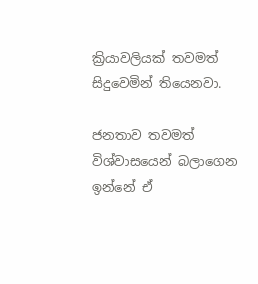ක්‍රියාවලියක් තවමත් සිදුවෙමින් තියෙනවා.

ජනතාව තවමත් විශ්වාසයෙන් බලාගෙන ඉන්නේ ඒ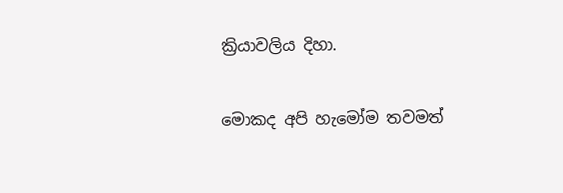ක්‍රියාවලිය දිහා.

මොකද අපි හැමෝම තවමත්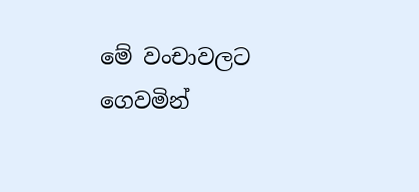මේ වංචාවලට ගෙවමින්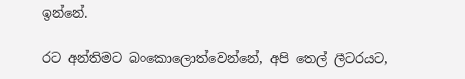ඉන්නේ.

රට අන්තිමට බංකොලොත්වෙන්නේ, අපි තෙල් ලීටරයට,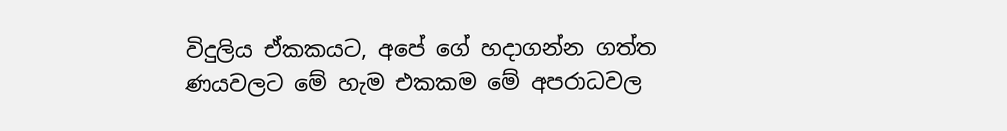විදුලිය ඒකකයට, අපේ ගේ හදාගන්න ගත්ත ණයවලට මේ හැම එකකම මේ අපරාධවල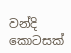වන්දි කොටසක්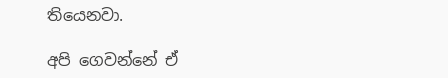තියෙනවා.

අපි ගෙවන්නේ ඒ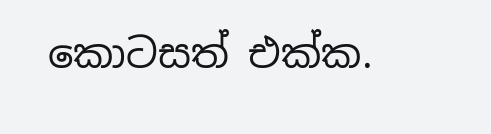කොටසත් එක්ක.